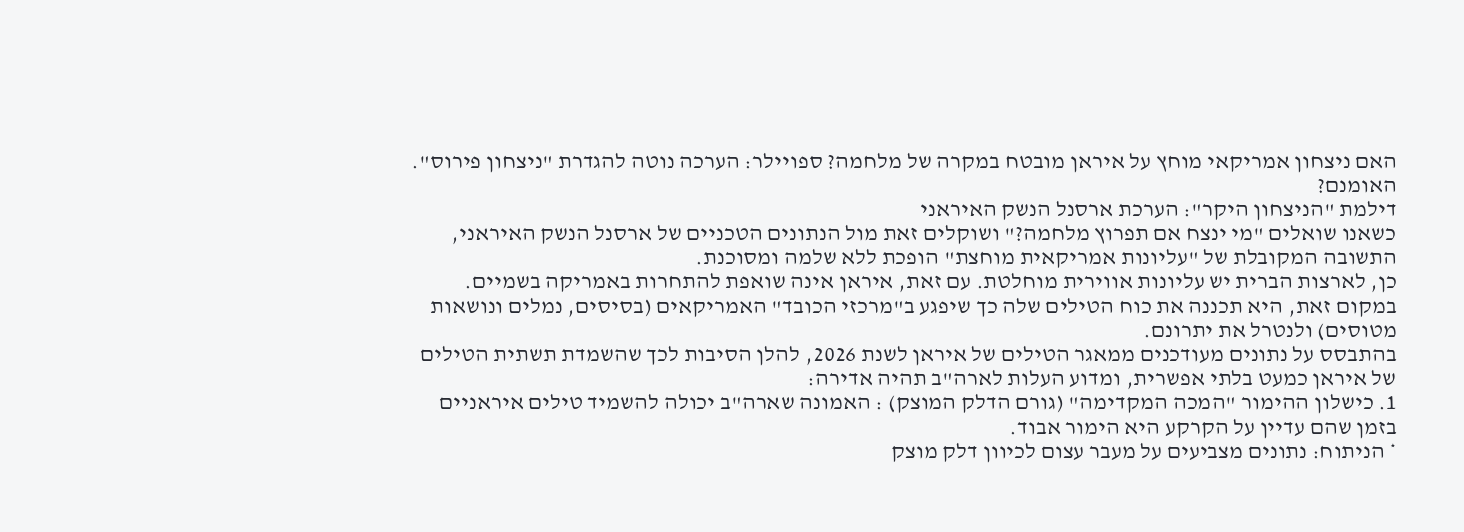האם ניצחון אמריקאי מוחץ על איראן מובטח במקרה של מלחמה? ספויילר: הערכה נוטה להגדרת "ניצחון פירוס". האומנם?
דילמת "הניצחון היקר": הערכת ארסנל הנשק האיראני
כשאנו שואלים "מי ינצח אם תפרוץ מלחמה?" ושוקלים זאת מול הנתונים הטכניים של ארסנל הנשק האיראני, התשובה המקובלת של "עליונות אמריקאית מוחצת" הופכת ללא שלמה ומסוכנת.
כן, לארצות הברית יש עליונות אווירית מוחלטת. עם זאת, איראן אינה שואפת להתחרות באמריקה בשמיים.
במקום זאת, היא תכננה את כוח הטילים שלה כך שיפגע ב"מרכזי הכובד" האמריקאים (בסיסים, נמלים ונושאות מטוסים) ולנטרל את יתרונם.
בהתבסס על נתונים מעודכנים ממאגר הטילים של איראן לשנת 2026, להלן הסיבות לכך שהשמדת תשתית הטילים של איראן כמעט בלתי אפשרית, ומדוע העלות לארה"ב תהיה אדירה:
1. כישלון ההימור "המכה המקדימה" (גורם הדלק המוצק) : האמונה שארה"ב יכולה להשמיד טילים איראניים בזמן שהם עדיין על הקרקע היא הימור אבוד.
* הניתוח: נתונים מצביעים על מעבר עצום לכיוון דלק מוצק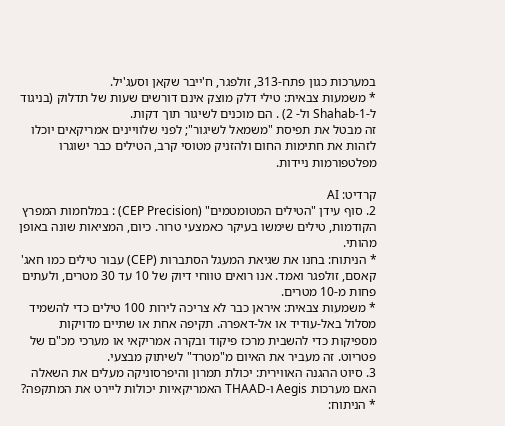במערכות כגון פתח-313, זולפגר, ח'ייבר שקאן וסעג'יל.
* משמעות צבאית: טילי דלק מוצק אינם דורשים שעות של תדלוק (בניגוד ל-Shahab-1 ול- 2) . הם מוכנים לשיגור תוך דקות.
זה מבטל את תפיסת "משמאל לשיגור"; לפני שלוויינים אמריקאים יוכלו לזהות את חתימות החום ולהזניק מטוסי קרב, הטילים כבר ישוגרו מפלטפורמות ניידות.

קרדיט: AI
2. סוף עידן "הטילים המטומטמים" (CEP Precision) : במלחמות המפרץ הקודמות, טילים שימשו בעיקר כאמצעי טרור. כיום, המציאות שונה באופן מהותי.
* הניתוח: בחנו את שגיאת המעגל הסתברות (CEP) עבור טילים כמו חאג' קאסם, זולפגר ואמד. אנו רואים טווחי דיוק של 10 עד 30 מטרים, ולעתים פחות מ-10 מטרים.
* משמעות צבאית: איראן כבר לא צריכה לירות 100 טילים כדי להשמיד מסלול באל-עודיד או אל-דאפרה. תקיפה אחת או שתיים מדויקות מספיקות כדי להשבית מרכז פיקוד ובקרה אמריקאי או מערכי מכ"ם של פטריוט. זה מעביר את האיום מ"מטרד" לשיתוק מבצעי.
3. סיוט ההגנה האווירית: יכולת תמרון והיפרסוניקה מעלים את השאלה האם מערכות Aegis ו-THAAD האמריקאיות יכולות ליירט את המתקפה?
* הניתוח: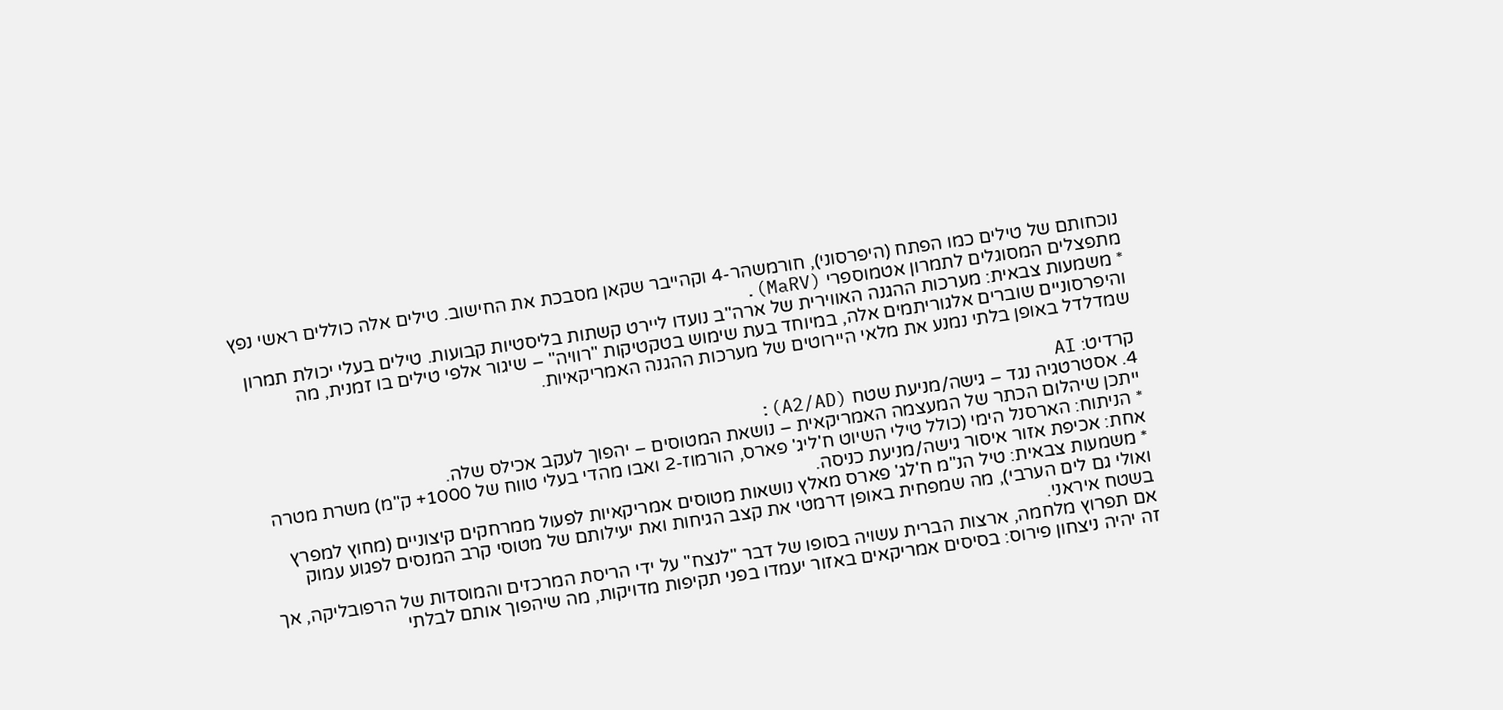נוכחותם של טילים כמו הפתח (היפרסוני), חורמשהר-4 וקהייבר שקאן מסבכת את החישוב. טילים אלה כוללים ראשי נפץ מתפצלים המסוגלים לתמרון אטמוספרי (MaRV).
* משמעות צבאית: מערכות ההגנה האווירית של ארה"ב נועדו ליירט קשתות בליסטיות קבועות. טילים בעלי יכולת תמרון והיפרסוניים שוברים אלגוריתמים אלה, במיוחד בעת שימוש בטקטיקות "רוויה" – שיגור אלפי טילים בו זמנית, מה שמדלדל באופן בלתי נמנע את מלאי היירוטים של מערכות ההגנה האמריקאיות.

קרדיט: AI
4. אסטרטגיה נגד – גישה/מניעת שטח (A2/AD):
ייתכן שיהלום הכתר של המעצמה האמריקאית – נושאת המטוסים – יהפוך לעקב אכילס שלה.
* הניתוח: הארסנל הימי (כולל טילי השיוט ח'ליג' פארס, הורמוז-2 ואבו מהדי בעלי טווח של 1000+ ק"מ) משרת מטרה אחת: אכיפת אזור איסור גישה/מניעת כניסה.
* משמעות צבאית: טיל הנ"מ ח'לג' פארס מאלץ נושאות מטוסים אמריקאיות לפעול ממרחקים קיצוניים (מחוץ למפרץ ואולי גם לים הערבי), מה שמפחית באופן דרמטי את קצב הגיחות ואת יעילותם של מטוסי קרב המנסים לפגוע עמוק בשטח איראני.
אם תפרוץ מלחמה, ארצות הברית עשויה בסופו של דבר "לנצח" על ידי הריסת המרכזים והמוסדות של הרפובליקה, אך זה יהיה ניצחון פירוס: בסיסים אמריקאים באזור יעמדו בפני תקיפות מדויקות, מה שיהפוך אותם לבלתי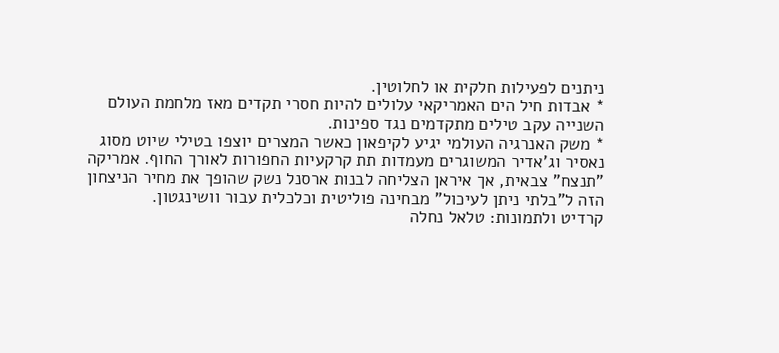ניתנים לפעילות חלקית או לחלוטין.
* אבדות חיל הים האמריקאי עלולים להיות חסרי תקדים מאז מלחמת העולם השנייה עקב טילים מתקדמים נגד ספינות.
* משק האנרגיה העולמי יגיע לקיפאון כאשר המצרים יוצפו בטילי שיוט מסוג נאסיר וג'אדיר המשוגרים מעמדות תת קרקעיות החפורות לאורך החוף. אמריקה "תנצח" צבאית, אך איראן הצליחה לבנות ארסנל נשק שהופך את מחיר הניצחון הזה ל"בלתי ניתן לעיכול" מבחינה פוליטית וכלכלית עבור וושינגטון.
קרדיט ולתמונות: טלאל נחלה